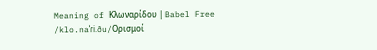Meaning of Κλωναρίδου | Babel Free
/klo.naˈɾi.ðu/Ορισμοί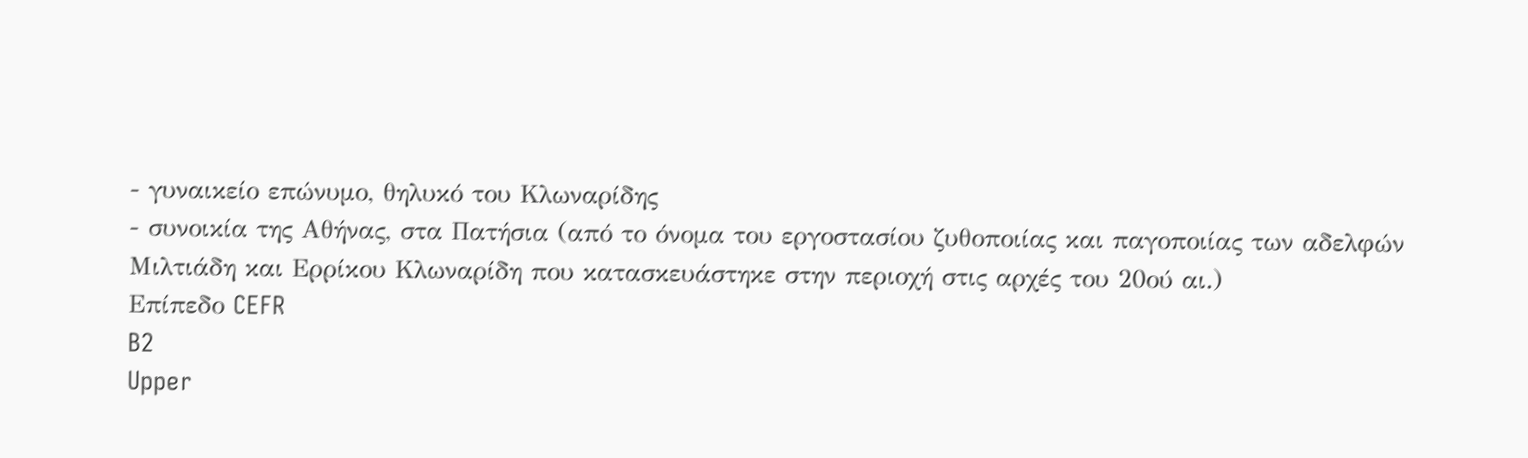- γυναικείο επώνυμο, θηλυκό του Κλωναρίδης
- συνοικία της Αθήνας, στα Πατήσια (από το όνομα του εργοστασίου ζυθοποιίας και παγοποιίας των αδελφών Μιλτιάδη και Ερρίκου Κλωναρίδη που κατασκευάστηκε στην περιοχή στις αρχές του 20ού αι.)
Επίπεδο CEFR
B2
Upper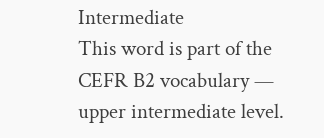Intermediate
This word is part of the CEFR B2 vocabulary — upper intermediate level.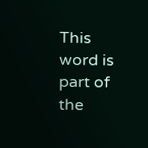This word is part of the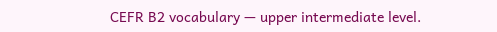CEFR B2 vocabulary — upper intermediate level.